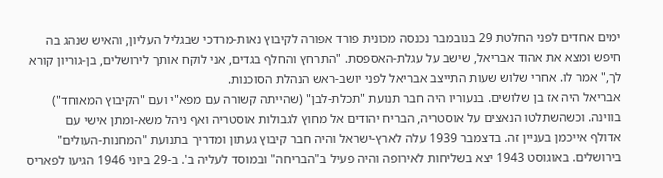ימים אחדים לפני החלטת 29 בנובמבר נכנסה מכונית פורד אפורה לקיבוץ נאות-מרדכי שבגליל העליון, והאיש שנהג בה חיפש ומצא את אהוד אבריאל, שישב על עגלת-האספסת. "התרחץ והחלף בגדים, אני לוקח אותך לירושלים, בן-גוריון קורא לך," אמר לו. אחרי שלוש שעות התייצב אבריאל לפני יושב-ראש הנהלת הסוכנות.
אבריאל היה אז בן שלושים. בנעוריו היה חבר תנועת "תכלת-לבן" (שהייתה קשורה עם מפא"י ועם "הקיבוץ המאוחד") בווינה. וכשהשתלטו הנאצים על אוסטריה, הבריח יהודים אל מחוץ לגבולות אוסטריה ואף ניהל משא-ומתן אישי עם
אדולף אייכמן בעניין זה. בדצמבר 1939 עלה לארץ-ישראל והיה חבר קיבוץ געתון ומדריך בתנועת "המחנות-העולים" בירושלים. באוגוסט 1943 יצא בשליחות לאירופה והיה פעיל ב"הבריחה" ובמוסד לעליה ב'. ב-29 ביוני 1946 הגיעו לפאריס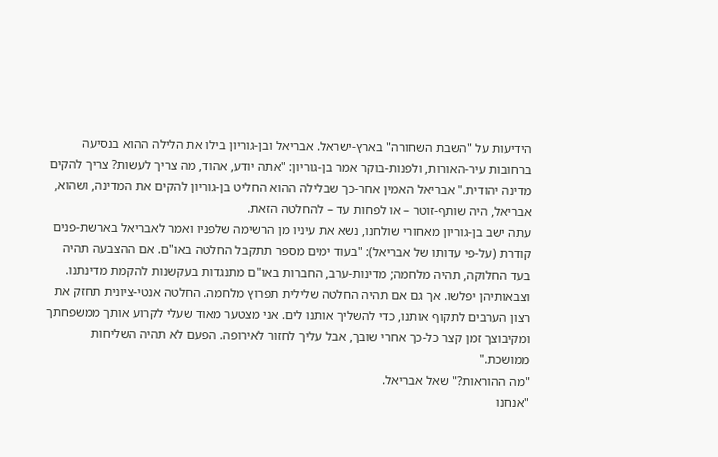הידיעות על "השבת השחורה" בארץ-ישראל. אבריאל ובן-גוריון בילו את הלילה ההוא בנסיעה ברחובות עיר-האורות, ולפנות-בוקר אמר בן-גוריון: "אתה יודע, אהוד, מה צריך לעשות? צריך להקים מדינה יהודית." אבריאל האמין אחר-כך שבלילה ההוא החליט בן-גוריון להקים את המדינה, ושהוא, אבריאל, היה שותף-זוטר – או לפחות עד – להחלטה הזאת.
עתה ישב בן-גוריון מאחורי שולחנו, נשא את עיניו מן הרשימה שלפניו ואמר לאבריאל בארשת-פנים קודרת (על-פי עדותו של אבריאל): "בעוד ימים מספר תתקבל החלטה באו"ם. אם ההצבעה תהיה בעד החלוקה, תהיה מלחמה; מדינות-ערב, החברות באו"ם מתנגדות בעקשנות להקמת מדינתנו. וצבאותיהן יפלשו. אך גם אם תהיה החלטה שלילית תפרוץ מלחמה. החלטה אנטי-ציונית תחזק את רצון הערבים לתקוף אותנו, כדי להשליך אותנו לים. אני מצטער מאוד שעלי לקרוע אותך ממשפחתך ומקיבוצך זמן קצר כל-כך אחרי שובך, אבל עליך לחזור לאירופה. הפעם לא תהיה השליחות ממושכת."
"מה ההוראות?" שאל אבריאל.
"אנחנו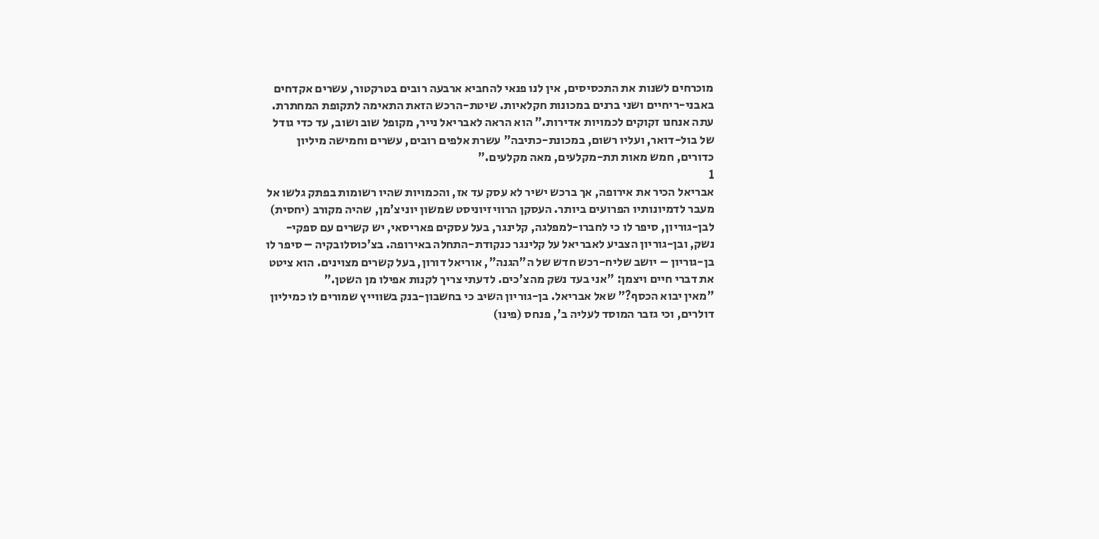מוכרחים לשנות את התכסיסים, אין לנו פנאי להחביא ארבעה רובים בטרקטור, עשרים אקדחים באבני-ריחיים ושני ברנים במכונות חקלאיות. שיטת-הרכש הזאת התאימה לתקופת המחתרת. עתה אנחנו זקוקים לכמויות אדירות." הוא הראה לאבריאל נייר, מקופל שוב ושוב, עד כדי גודל של בול-דואר, ועליו רשום, במכונת-כתיבה" עשרת אלפים רובים, עשרים וחמישה מיליון כדורים, חמש מאות תת-מקלעים, מאה מקלעים."
1
אבריאל הכיר את אירופה, אך ברכש ישיר לא עסק עד אז, והכמויות שהיו רשומות בפתק גלשו אל מעבר לדמיונותיו הפרועים ביותר. העסקן הרוויזיוניסט שמשון יוניצ'מן, שהיה מקורב (יחסית) לבן-גוריון, סיפר לו כי לחברו-למפלגה, קלינגר, בעל עסקים פאריסאי, יש קשרים עם ספקי-נשק, ובן-גוריון הצביע לאבריאל על קלינגר כנקודת-התחלה באירופה. בצ'כוסלובקיה – סיפר לו בן-גוריון – יושב שליח-רכש חדש של ה"הגנה", אוריאל דורון, בעל קשרים מצוינים. הוא ציטט את דברי חיים ויצמן: "אני בעד נשק מהצ'כים. לדעתי צריך לקנות אפילו מן השטן."
"מאין יבוא הכסף?" שאל אבריאל. בן-גוריון השיב כי בחשבון-בנק בשווייץ שמורים לו כמיליון דולרים, וכי גזבר המוסד לעליה ב', פנחס (פינו)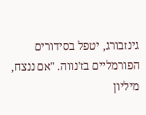גינזבורג, יטפל בסידורים הפורמליים בז'נווה. "אם ננצח, מיליון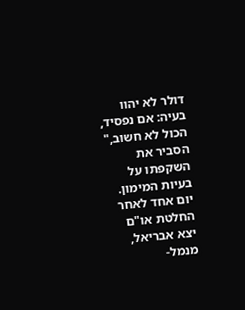דולר לא יהוו בעיה: אם נפסיד, הכול לא חשוב," הסביר את השקפתו על בעיות המימון.
יום אחד לאחר החלטת או"ם יצא אבריאל, מנמל-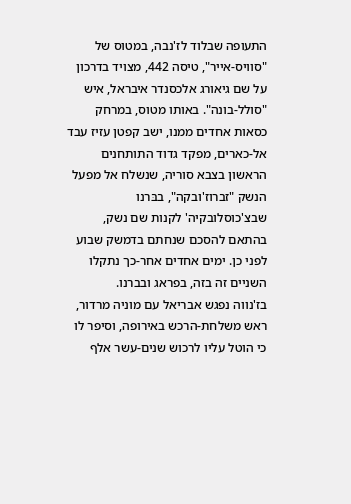התעופה שבלוד לז'נבה, במטוס של "סוויס-אייר", טיסה 442, מצויד בדרכון על שם גיאורג אלכסנדר איבראל, איש "סולל-בונה". באותו מטוס, במרחק כסאות אחדים ממנו, ישב קפטן עזיז עבד אל-כארים, מפקד גדוד התותחנים הראשון בצבא סוריה, שנשלח אל מפעל הנשק "זברוז'ובקה", בבּרנו שבצ'כוסלובקיה' לקנות שם נשק, בהתאם להסכם שנחתם בדמשק שבוע לפני כן. ימים אחדים אחר-כך נתקלו השניים זה בזה, בפראג ובברנו.
בז'נווה נפגש אבריאל עם מוניה מרדור, ראש משלחת-הרכש באירופה, וסיפר לו כי הוטל עליו לרכוש שנים-עשר אלף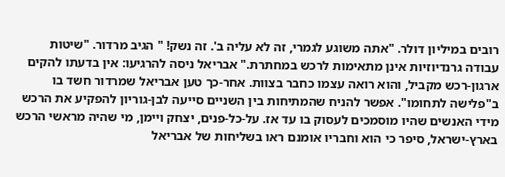רובים במיליון דולר. "אתה משוגע לגמרי, זה לא עליה ב'. זה נשק! " הגיב מרדור. "שיטות עבודה גרנדיוזיות אינן מתאימות לרכש במחתרת." אבריאל ניסה להרגיעו: אין בדעתו להקים ארגון-רכש מקביל, והוא רואה עצמו כחבר בצוות. אחר-כך טען אבריאל שמרדור חשד בו ב"פלישה לתחומו". אפשר להניח שהמתיחות בין השניים סייעה לבן-גוריון להפקיע את הרכש מידי האנשים שהיו מוסמכים לעסוק בו עד אז. על-כל-פנים, יצחק ויימן, מי שהיה מראשי הרכש בארץ-ישראל, סיפר כי הוא וחבריו אומנם ראו בשליחות של אבריאל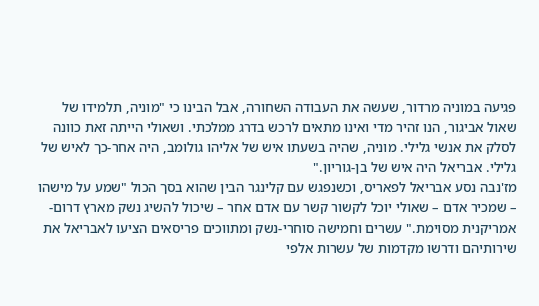פגיעה במוניה מרדור, שעשה את העבודה השחורה, אבל הבינו כי "מוניה, תלמידו של
שאול אביגור, הנו זהיר מדי ואינו מתאים לרכש בדרג ממלכתי. ושאולי הייתה זאת כוונה לסלק את אנשי גלילי. מוניה, שהיה בשעתו איש של אליהו גולומב, היה אחר-כך לאיש של גלילי. אבריאל היה איש של בן-גוריון."
מז'נבה נסע אבריאל לפאריס, וכשנפגש עם קלינגר הבין שהוא בסך הכול "שמע על מישהו – שמכיר אדם – שאולי יוכל לקשור קשר עם אדם אחר – שיכול להשיג נשק מארץ דרום-אמריקנית מסוימת." עשרים וחמישה סוחרי-נשק ומתווכים פריסאים הציעו לאבריאל את שירותיהם ודרשו מקדמות של עשרות אלפי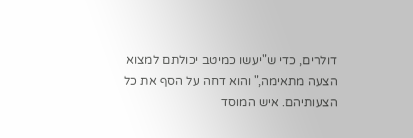דולרים, כדי ש"יעשו כמיטב יכולתם למצוא הצעה מתאימה," והוא דחה על הסף את כל הצעותיהם. איש המוסד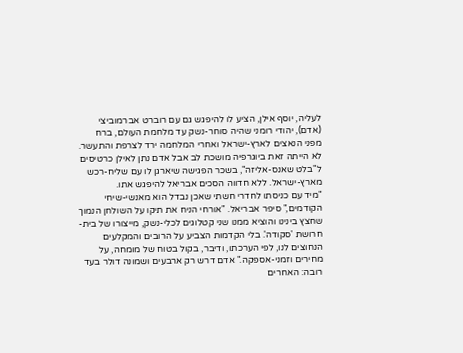לעליה, יוסף אילן, הציע לו להיפגש גם עם רוברט אברמוביצי (אדם), יהודי רומני שהיה סוחר-נשק עד מלחמת העולם, ברח מפני הנאצים לארץ-ישראל ואחרי המלחמה ירד לצרפת והתעשר. לא הייתה זאת ביוגרפיה מושכת לב אבל אדם נתן לאילן כרטיסים ל"בלט שאנס-אליזה", בשכר הפגישה שיארגן לו עם שליח-רכש מארץ-ישראל. ללא חדווה הסכים אבריאל להיפגש אתו.
"מיד עם כניסתו לחדרי חשתי שאכן נבדל הוא מאנשי-שיחי הקודמים," סיפר אבריאל. "אורחי הניח את תיקו על השולחן הנמוך שחצץ בינינו והוציא ממנו שני קטלוגים לכלי-נשק, מייצורו של בית-חרושת 'סקודה'. בלי הקדמות הצביע על הרובים והמקלעים הנחוצים לנו, לפי הערכתו, ודיבר, בקול בטוח של מומחה, על מחירים וזמני-אספקה." אדם דרש רק ארבעים ושמונה דולר בעד רובה: האחרים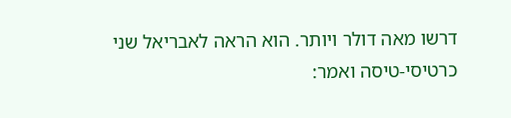דרשו מאה דולר ויותר. הוא הראה לאבריאל שני כרטיסי-טיסה ואמר: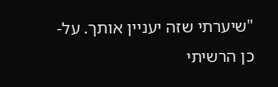"שיערתי שזה יעניין אותך. על-כן הרשיתי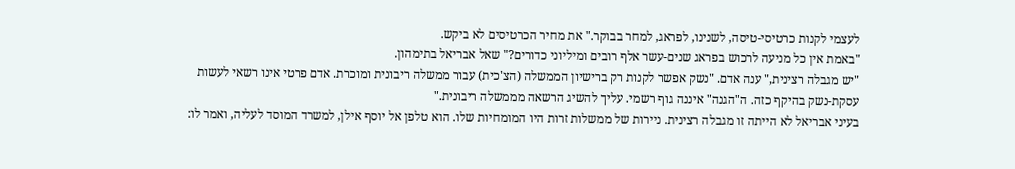לעצמי לקנות כרטיסי-טיסה, לשנינו, לפראג, למחר בבוקר." את מחיר הכרטיסים לא ביקש.
"באמת אין כל מניעה לרכוש בפראג שנים-עשר אלף רובים ומיליוני כדורים?" שאל אבריאל בתימהון.
"יש מגבלה רצינית," ענה אדם. "נשק אפשר לקנות רק ברישיון הממשלה (הצ'כית) עבור ממשלה ריבונית ומוכרת. אדם פרטי אינו רשאי לעשות עסקת-נשק בהיקף כזה. ה"הגנה" איננה גוף רשמי. עליך להשיג הרשאה מממשלה ריבונית."
בעיני אבריאל לא הייתה זו מגבלה רצינית. ניירות של ממשלות זרות היו המומחיות שלו. הוא טלפן אל יוסף אילן, למשרד המוסד לעליה, ואמר לו: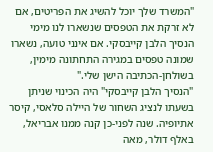"המשרד שלך יוכל להשיג את הפריטים, אם לא זרקת את הטפסים שנשארו לנו מימי הנסיך הלבן קייבסקי. אם אינני טועה, נשארו שמונה טפסים במגירה התחתונה מימין, בשולחן-הכתיבה הישן שלי."
"הנסיך הלבן קייבסקי" היה הכינוי שניתן בשעתו לנציג השחור של היילה סלאסי, קיסר אתיופיה. שנה לפני-כן קנה ממנו אבריאל, באלף דולר, מאה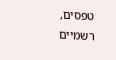טפסים, רשמיים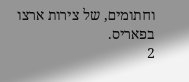וחתומים, של צירות ארצו בפאריס.
2